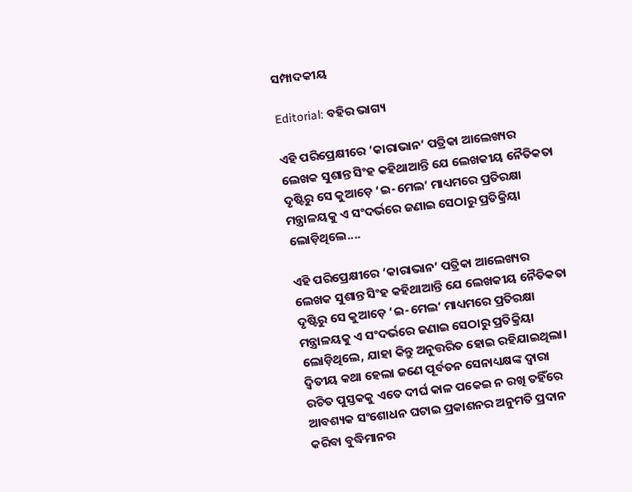ସମ୍ପାଦକୀୟ

Editorial: ବହିର ଭାଗ୍ୟ

ଏହି ପରିପ୍ରେକ୍ଷୀରେ ‘କାରାଭାନ’ ପତ୍ରିକା ଆଲେଖ୍ୟର ଲେଖକ ସୁଶାନ୍ତ ସିଂହ କହିଥାଆନ୍ତି ଯେ ଲେଖକୀୟ ନୈତିକତା ଦୃଷ୍ଟିରୁ ସେ କୁଆଡ଼େ ‘ଇ-ମେଲ’ ମାଧ୍ୟମରେ ପ୍ରତିରକ୍ଷା ମନ୍ତ୍ରାଳୟକୁ ଏ ସଂଦର୍ଭରେ ଜଣାଇ ସେଠାରୁ ପ୍ରତିକ୍ରିୟା ଲୋଡ଼ିଥିଲେ....

ଏହି ପରିପ୍ରେକ୍ଷୀରେ ‘କାରାଭାନ’ ପତ୍ରିକା ଆଲେଖ୍ୟର ଲେଖକ ସୁଶାନ୍ତ ସିଂହ କହିଥାଆନ୍ତି ଯେ ଲେଖକୀୟ ନୈତିକତା ଦୃଷ୍ଟିରୁ ସେ କୁଆଡ଼େ ‘ଇ-ମେଲ’ ମାଧ୍ୟମରେ ପ୍ରତିରକ୍ଷା ମନ୍ତ୍ରାଳୟକୁ ଏ ସଂଦର୍ଭରେ ଜଣାଇ ସେଠାରୁ ପ୍ରତିକ୍ରିୟା ଲୋଡ଼ିଥିଲେ, ଯାହା କିନ୍ତୁ ଅନୁତ୍ତରିତ ହୋଇ ରହିଯାଇଥିଲା। ଦ୍ବିତୀୟ କଥା ହେଲା ଜଣେ ପୂର୍ବତନ ସେନାଧ୍ୟକ୍ଷଙ୍କ ଦ୍ବାରା ରଚିତ ପୁସ୍ତକକୁ ଏତେ ଦୀର୍ଘ କାଳ ପକେଇ ନ ରଖି ତହିଁରେ ଆବଶ୍ୟକ ସଂଶୋଧନ ଘଟାଇ ପ୍ରକାଶନର ଅନୁମତି ପ୍ରଦାନ କରିବା ବୁଦ୍ଧିମାନର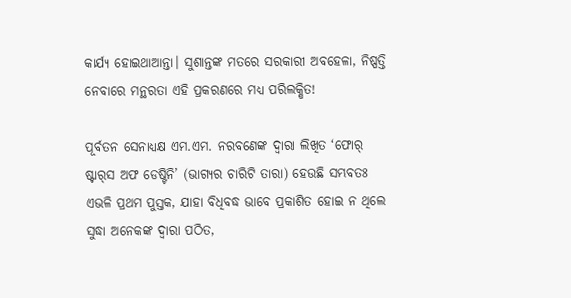କାର୍ଯ୍ୟ ‌ହୋଇଥାଆନ୍ତା। ସୁଶାନ୍ତଙ୍କ ମତରେ ସରକାରୀ ଅବହେଳା, ନିଷ୍ପତ୍ତି ନେବାରେ ମନ୍ଥରତା ଏହି ପ୍ରକରଣରେ ମଧ୍ୟ ପରିଲକ୍ଷିତ!

ପୂର୍ବତନ ସେନାଧ୍ୟକ୍ଷ ଏମ.ଏମ. ନରବଣେଙ୍କ ଦ୍ବାରା ଲିଖିତ ‘ଫୋର୍‌ ଷ୍ଟାର୍‌ସ ଅଫ ଡେଷ୍ଟିନି’ (ଭାଗ୍ୟର ଚାରିଟି ତାରା) ହେଉଛି ସମ୍ଭବତଃ ଏଭଳି ପ୍ରଥମ ପୁସ୍ତକ, ଯାହା ବିଧିବଦ୍ଧ ଭାବେ ପ୍ରକାଶିତ ହୋଇ ନ ଥିଲେ ସୁଦ୍ଧା ଅନେକଙ୍କ ଦ୍ବାରା ପଠିତ,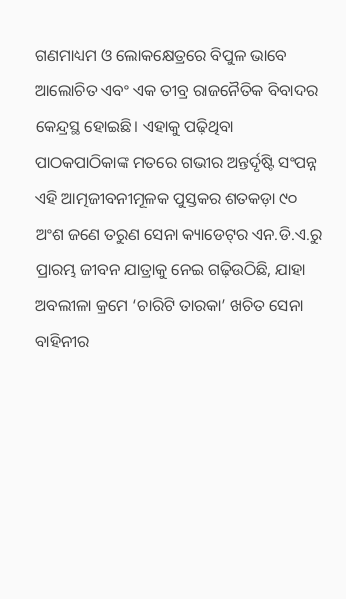ଗଣମାଧ୍ୟମ ଓ ଲୋକକ୍ଷେତ୍ରରେ ବିପୁଳ ଭାବେ ଆଲୋଚିତ ଏବଂ ଏକ ତୀବ୍ର ରାଜନୈତିକ ବିବାଦର କେନ୍ଦ୍ରସ୍ଥ ହୋଇଛି। ଏହାକୁ ପଢ଼ିଥିବା ପାଠକପାଠିକାଙ୍କ ମତରେ ଗଭୀର ଅନ୍ତର୍ଦୃଷ୍ଟି ସଂପନ୍ନ ଏହି ଆତ୍ମଜୀବନୀମୂଳକ ପୁସ୍ତକର ଶତକଡ଼ା ୯୦ ଅଂଶ ଜଣେ ‌ତରୁଣ ସେନା କ୍ୟାଡେଟ୍‌ର ଏନ.ଡି.ଏ.ରୁ ପ୍ରାରମ୍ଭ ଜୀବନ ଯାତ୍ରାକୁ ନେଇ ଗଢ଼ିଉଠିଛି, ଯାହା ଅବଲୀଳା କ୍ରମେ ‘ଚାରିଟି ତାରକା’ ଖଚିତ ସେନା ବାହିନୀର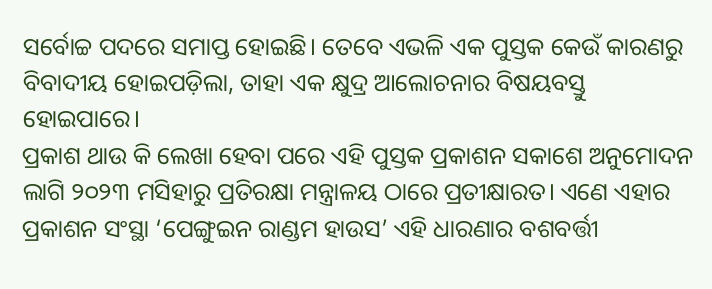ସର୍ବୋଚ୍ଚ ପଦରେ ସମାପ୍ତ ହୋଇଛି। ତେବେ ଏଭଳି ଏକ ପୁସ୍ତକ କେଉଁ କାରଣରୁ ବିବାଦୀୟ ହୋଇପଡ଼ିଲା, ତାହା ଏକ କ୍ଷୁଦ୍ର ଆଲୋଚନାର ବିଷୟବସ୍ତୁ ହୋଇପାରେ।
ପ୍ରକାଶ ଥାଉ କି ଲେଖା ହେବା ପରେ ଏହି ପୁସ୍ତକ ପ୍ରକାଶନ ସକାଶେ ଅନୁମୋଦନ ଲାଗି ୨୦୨୩ ମସିହାରୁ ପ୍ରତିରକ୍ଷା ମନ୍ତ୍ରାଳୟ ଠାରେ ପ୍ରତୀକ୍ଷାରତ। ଏଣେ ଏହାର ପ୍ରକାଶନ ସଂସ୍ଥା ‘ପେଙ୍ଗୁଇନ ରାଣ୍ଡମ ହାଉସ’ ଏହି ଧାରଣାର ବଶବର୍ତ୍ତୀ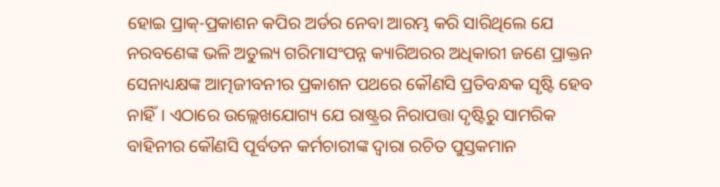ହୋଇ ପ୍ରାକ୍‌-ପ୍ରକାଶନ କପିର ଅର୍ଡର ନେବା ଆରମ୍ଭ କରି ସାରିଥିଲେ ଯେ ନରବଣେଙ୍କ ଭଳି ଅତୁଲ୍ୟ ଗରିମାସଂପନ୍ନ କ୍ୟାରିଅରର ଅଧିକାରୀ ଜଣେ ପ୍ରାକ୍ତନ ସେନାଧ୍ୟକ୍ଷଙ୍କ ଆତ୍ମଜୀବନୀର ପ୍ରକାଶନ ପଥରେ କୌଣସି ପ୍ରତିବନ୍ଧକ ସୃଷ୍ଟି ହେବ ନାହିଁ। ଏଠାରେ ଉଲ୍ଲେଖଯୋଗ୍ୟ ଯେ ରାଷ୍ଟ୍ରର ନିରାପତ୍ତା ଦୃଷ୍ଟିରୁ ସାମରିକ ବାହିନୀର କୌଣସି ପୂର୍ବତନ କର୍ମଚାରୀଙ୍କ ଦ୍ବାରା ରଚିତ ପୁସ୍ତକମାନ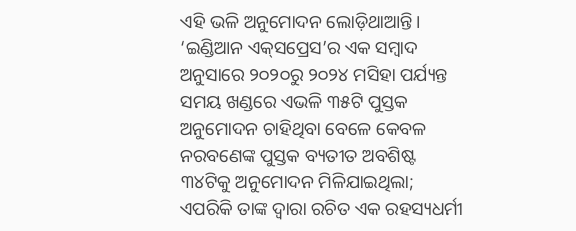ଏହି ଭଳି ଅନୁମୋଦନ ଲୋଡ଼ିଥାଆନ୍ତି। ‘ଇଣ୍ଡିଆନ ଏକ୍‌ସପ୍ରେସ’ର ଏକ ସମ୍ବାଦ ଅନୁସାରେ ୨୦୨୦ରୁ ୨୦୨୪ ମସିହା ପର୍ଯ୍ୟନ୍ତ ସମୟ ଖଣ୍ଡରେ ଏଭଳି ୩୫ଟି ପୁସ୍ତକ ଅନୁମୋଦନ ଚାହିଥିବା ବେଳେ କେବଳ ନରବଣେଙ୍କ ପୁସ୍ତକ ବ୍ୟତୀତ ଅବଶିଷ୍ଟ ୩୪ଟିକୁ ଅନୁମୋଦନ ମିଳିଯାଇଥିଲା; ଏପରିକି ତାଙ୍କ ଦ୍ବାରା ରଚିତ ଏକ ରହସ୍ୟଧର୍ମୀ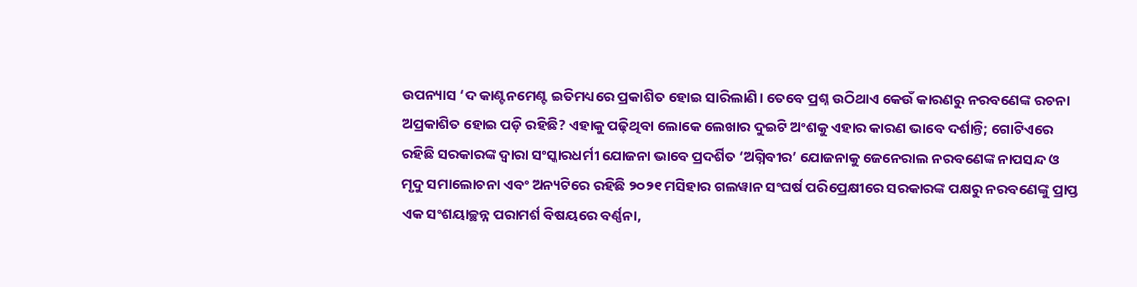ଉପନ୍ୟାସ ‘ଦ କାଣ୍ଟନମେଣ୍ଟ ଇତିମଧ୍ୟରେ ପ୍ରକାଶିତ ହୋଇ ସାରିଲାଣି। ତେବେ ପ୍ରଶ୍ନ ଉଠିଥାଏ କେଉଁ କାରଣରୁ ନରବଣେଙ୍କ ରଚନା ଅପ୍ରକାଶିତ ହୋଇ ପଡ଼ି ରହିଛି? ଏହାକୁ ପଢ଼ିଥିବା ଲୋକେ ଲେଖାର ଦୁଇଟି ଅଂଶକୁ ଏହାର କାରଣ ଭାବେ ଦର୍ଶାନ୍ତି; ଗୋଟିଏରେ ରହିଛି ସରକାରଙ୍କ ଦ୍ବାରା ସଂସ୍କାରଧର୍ମୀ ଯୋଜନା ଭାବେ ପ୍ରଦର୍ଶିତ ‘ଅଗ୍ନିବୀର’ ଯୋଜନାକୁ ଜେନେରାଲ ନରବଣେଙ୍କ ନାପସନ୍ଦ ଓ ମୃଦୁ ସମାଲୋଚନା ଏବଂ ଅନ୍ୟଟିରେ ରହିଛି ୨୦୨୧ ମସିହାର ଗଲୱାନ ସଂଘର୍ଷ ପରିପ୍ରେକ୍ଷୀରେ ସରକାରଙ୍କ ପକ୍ଷରୁ ନରବଣେଙ୍କୁ ପ୍ରାପ୍ତ ଏକ ସଂଶୟାଚ୍ଛନ୍ନ ପରାମର୍ଶ ବିଷୟରେ ବର୍ଣ୍ଣନା,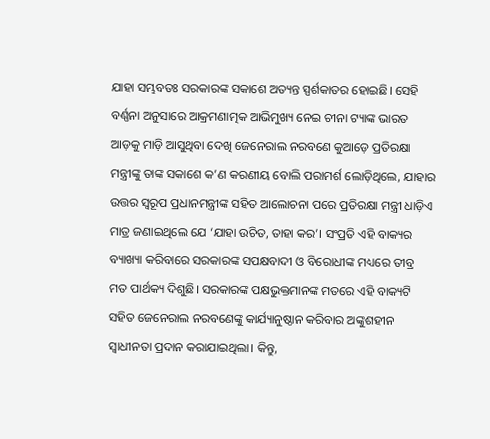ଯାହା ସମ୍ଭବତଃ ସରକାରଙ୍କ ସକାଶେ ଅତ୍ୟନ୍ତ ସ୍ପର୍ଶକାତର ହୋଇଛି। ସେହି ବର୍ଣ୍ଣନା ଅନୁସାରେ ଆକ୍ରମଣାତ୍ମକ ଆଭିମୁଖ୍ୟ ନେଇ ଚୀନା ଟ୍ୟାଙ୍କ ଭାରତ ଆଡ଼କୁ ମାଡ଼ି ଆସୁଥିବା ଦେଖି ଜେନେରାଲ ନରବଣେ କୁଆଡ଼େ ପ୍ରତିରକ୍ଷା ମନ୍ତ୍ରୀଙ୍କୁ ତାଙ୍କ ସକାଶେ କ’ଣ କରଣୀୟ ବୋଲି ପରାମର୍ଶ ଲୋଡ଼ିଥିଲେ, ଯାହାର ଉତ୍ତର ସ୍ବରୂପ ପ୍ରଧାନମନ୍ତ୍ରୀଙ୍କ ସହିତ ଆଲୋଚନା ପରେ ପ୍ରତିରକ୍ଷା ମନ୍ତ୍ରୀ ଧାଡ଼ିଏ ମାତ୍ର ଜଣାଇଥିଲେ ଯେ ‘ଯାହା ଉଚିତ, ତାହା କର’। ସଂପ୍ରତି ଏହି ବାକ୍ୟର ବ୍ୟାଖ୍ୟା କରିବାରେ ସରକାରଙ୍କ ସପକ୍ଷବାଦୀ ଓ ବିରୋଧୀଙ୍କ ମଧ୍ୟରେ ତୀବ୍ର ମତ ପାର୍ଥକ୍ୟ ଦିଶୁଛି। ସରକାରଙ୍କ ପକ୍ଷଭୁକ୍ତମାନଙ୍କ ମତରେ ଏହି ବାକ୍ୟଟି ସହିତ ଜେନେରାଲ ନରବଣେଙ୍କୁ କାର୍ଯ୍ୟାନୁଷ୍ଠାନ କରିବାର ଅଙ୍କୁଶହୀନ ସ୍ବାଧୀନତା ପ୍ରଦାନ କରାଯାଇଥିଲା। କିନ୍ତୁ,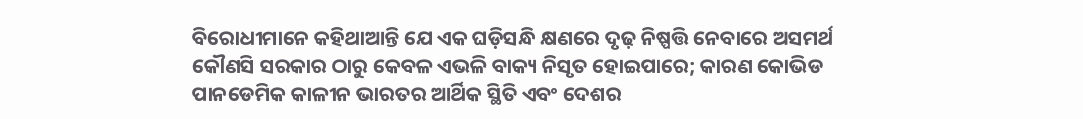ବିରୋଧୀମାନେ କହିଥାଆନ୍ତି ଯେ ଏକ ଘଡ଼ିସନ୍ଧି କ୍ଷଣରେ ଦୃଢ଼ ନିଷ୍ପତ୍ତି ନେବାରେ ଅସମର୍ଥ କୌଣସି ସରକାର ଠାରୁ କେବଳ ଏଭଳି ବାକ୍ୟ ନିସୃତ ହୋଇପାରେ; କାରଣ କୋଭିଡ ପାନଡେମିକ କାଳୀନ ଭାରତର ଆର୍ଥିକ ସ୍ଥିତି ଏବଂ ଦେଶର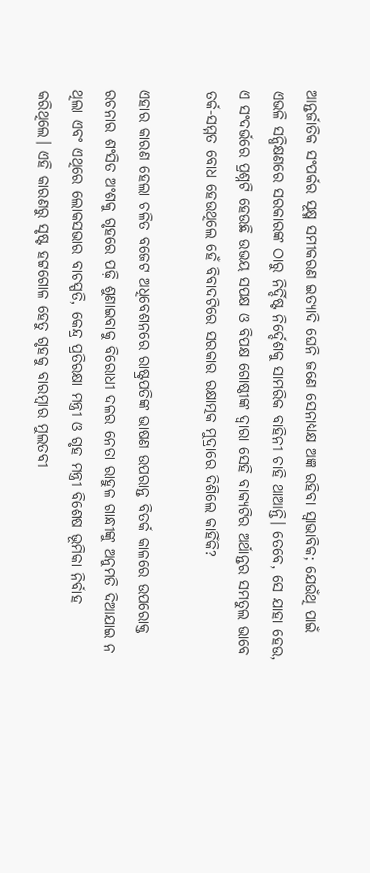ଆନ୍ତର୍ଜାତିକ ସଂପର୍କର ସୂକ୍ଷ୍ମ ସମୀକରଣ ଇତ୍ୟାଦି ଘେନି ଜଣେ ସେନାଧ୍ୟକ୍ଷ ଅଜ୍ଞ ରହିବା ସ୍ବାଭାବିକ; ଯେଉଁଥି ପାଇଁ ଏଭଳି ସନ୍ଧିକ୍ଷଣରେ ସରକାରଙ୍କ ଠାରୁ ନିର୍ଦ୍ଦିଷ୍ଟ ନିର୍ଦ୍ଦେଶକୁ ସାମରିକ ବାହିନୀ ଚାହି ଥାଆନ୍ତି। ତେବେ, ସେ ଯାହା ହେଉ, ଏ ସଂଦର୍ଭରେ ପ୍ରଶ୍ନଟି ହେଉଛି ଉଭୟ ସପକ୍ଷ ଓ ବିପକ୍ଷ ଗୋଷ୍ଠୀଙ୍କ ଦ୍ବାରା ସେହି ବାକ୍ୟଟିର ଅର୍ଥାନ୍ତର ସମତୁଲ ଭାବେ ତର୍କ-ସମ୍ମତ ବୋଧ ହେଉଥିଲେ ହେଁ ବିବାଦଟିରେ ସରକାର ରକ୍ଷାତ୍ମକ ମୁଦ୍ରାରେ ଦିଶିଲେ କାହିଁକି?

ଏହାର କାରଣ ହେଲା ଚଳିତ ବଜେଟ ଅଧିବେଶନରେ ରାଷ୍ଟ୍ରପତିଙ୍କ ଭାଷଣ ଉପରାନ୍ତ ବିତର୍କ କାଳରେ ଉପରୋକ୍ତ ରଚନାର ଶଂସିତ ଅଂଶକୁ ଗୃହରେ ପଢ଼ି ଶୁଣାଇବାକୁ ବିରୋଧୀ ଦଳର ନେତା ରାହୁଳ ଗାନ୍ଧୀଙ୍କୁ ଅନୁମତି ଦିଆଯାଇ ନ ଥିଲା ଏବଂ ଏଥିରେ ଲୋକସଭାର ବାଚସ୍ପତି, କେନ୍ଦ୍ର ପ୍ରତିରକ୍ଷା ମନ୍ତ୍ରୀ ଓ ଗୃହ ମନ୍ତ୍ରୀ ବିଶେଷ ଭୂମିକା ନିର୍ବାହ କରିଥିଲେ। ଏହି କାରଣରୁ ସୃଷ୍ଟ ହଟ୍ଟଗୋଳ ହେତୁ ଗୃହକୁ ବାରମ୍ବାର ମୁଲତବୀ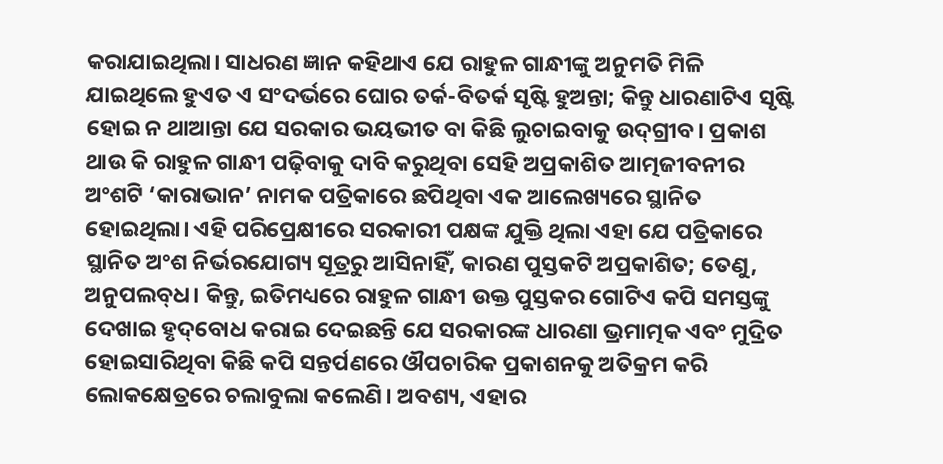କରାଯାଇଥିଲା। ସାଧରଣ ଜ୍ଞାନ କହିଥାଏ ଯେ ରାହୁଳ ଗାନ୍ଧୀଙ୍କୁ ଅନୁମତି ମିଳି ଯାଇଥିଲେ ହୁଏତ ଏ ସଂଦର୍ଭରେ ଘୋର ତର୍କ-ବିତର୍କ ସୃଷ୍ଟି ହୁଅନ୍ତା; କିନ୍ତୁ ଧାରଣାଟିଏ ସୃଷ୍ଟି ହୋଇ ନ ଥାଆନ୍ତା ଯେ ସରକାର ଭୟଭୀତ ବା କିଛି ଲୁଚାଇବାକୁ ଉଦ୍‌ଗ୍ରୀବ। ପ୍ରକାଶ ଥାଉ କି ରାହୁଳ ଗାନ୍ଧୀ ପଢ଼ିବାକୁ ଦାବି କରୁଥିବା ସେହି ଅପ୍ରକାଶିତ ଆତ୍ମଜୀବନୀର ଅଂଶଟି ‘କାରାଭାନ’ ନାମକ ପତ୍ରିକାରେ ଛପିଥିବା ଏକ ଆଲେଖ୍ୟରେ ସ୍ଥାନିତ ହୋଇଥିଲା। ଏହି ପରିପ୍ରେକ୍ଷୀରେ ସରକାରୀ ପକ୍ଷଙ୍କ ଯୁକ୍ତି ଥିଲା ଏହା ଯେ ପତ୍ରିକାରେ ସ୍ଥାନିତ ଅଂଶ ନିର୍ଭରଯୋଗ୍ୟ ସୂତ୍ରରୁ ଆସିନାହିଁ, କାରଣ ପୁସ୍ତକଟି ଅପ୍ରକାଶିତ; ତେଣୁ, ଅନୁପଲବ୍‌ଧ। କିନ୍ତୁ, ଇତିମଧ୍ୟରେ ରାହୁଳ ଗାନ୍ଧୀ ଉକ୍ତ ପୁସ୍ତକର ଗୋଟିଏ କପି ସମସ୍ତଙ୍କୁ ଦେଖାଇ ହୃଦ୍‌ବୋଧ କରାଇ ଦେଇଛନ୍ତି ଯେ ସରକାରଙ୍କ ଧାରଣା ଭ୍ରମାତ୍ମକ ଏବଂ ମୁଦ୍ରିତ ହୋଇସାରିଥିବା କିଛି କପି ସନ୍ତର୍ପଣରେ ଔପଚାରିକ ପ୍ରକାଶନକୁ ଅତିକ୍ରମ କରି ଲୋକକ୍ଷେତ୍ରରେ ଚଲାବୁଲା କଲେଣି। ଅବଶ୍ୟ, ଏହାର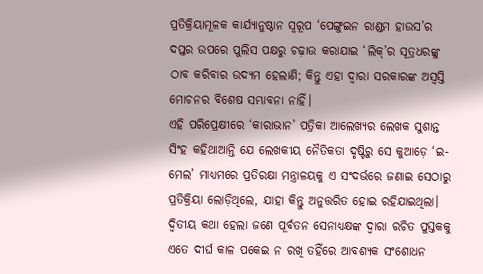ପ୍ରତିକ୍ରିୟାମୂଳକ କାର୍ଯ୍ୟାନୁଷ୍ଠାନ ସ୍ବରୂପ ‘ପେଙ୍ଗୁଇନ ରାଣ୍ଡମ ହାଉସ’ର ଦପ୍ତର ଉପରେ ପୁଲିସ ପକ୍ଷରୁ ଚଢ଼ାଉ କରାଯାଇ ‘ଲିକ୍‌’ର ସୂତ୍ରଧରଙ୍କୁ ଠାବ କରିବାର ଉଦ୍ୟମ ହେଲାଣି; କିନ୍ତୁ ଏହା ଦ୍ବାରା ସରକାରଙ୍କ ଅସ୍ବସ୍ତି ମୋଚନର ବିଶେଷ ସମ୍ଭାବନା ନାହିଁ।
ଏହି ପରିପ୍ରେକ୍ଷୀରେ ‘କାରାଭାନ’ ପତ୍ରିକା ଆଲେଖ୍ୟର ଲେଖକ ସୁଶାନ୍ତ ସିଂହ କହିଥାଆନ୍ତି ଯେ ଲେଖକୀୟ ନୈତିକତା ଦୃଷ୍ଟିରୁ ସେ କୁଆଡ଼େ ‘ଇ-ମେଲ’ ମାଧ୍ୟମରେ ପ୍ରତିରକ୍ଷା ମନ୍ତ୍ରାଳୟକୁ ଏ ସଂଦର୍ଭରେ ଜଣାଇ ସେଠାରୁ ପ୍ରତିକ୍ରିୟା ଲୋଡ଼ିଥିଲେ, ଯାହା କିନ୍ତୁ ଅନୁତ୍ତରିତ ହୋଇ ରହିଯାଇଥିଲା। ଦ୍ବିତୀୟ କଥା ହେଲା ଜଣେ ପୂର୍ବତନ ସେନାଧ୍ୟକ୍ଷଙ୍କ ଦ୍ବାରା ରଚିତ ପୁସ୍ତକକୁ ଏତେ ଦୀର୍ଘ କାଳ ପକେଇ ନ ରଖି ତହିଁରେ ଆବଶ୍ୟକ ସଂଶୋଧନ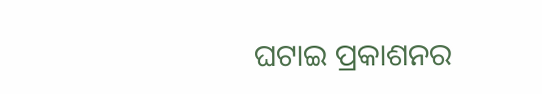ଘଟାଇ ପ୍ରକାଶନର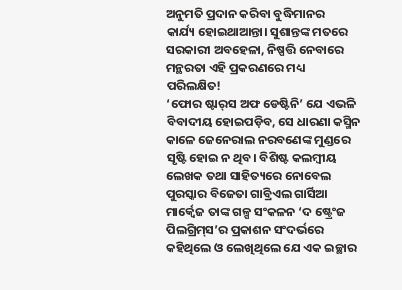ଅନୁମତି ପ୍ରଦାନ କରିବା ବୁଦ୍ଧିମାନର କାର୍ଯ୍ୟ ‌ହୋଇଥାଆନ୍ତା। ସୁଶାନ୍ତଙ୍କ ମତରେ ସରକାରୀ ଅବହେଳା, ନିଷ୍ପତ୍ତି ନେବାରେ ମନ୍ଥରତା ଏହି ପ୍ରକରଣରେ ମଧ୍ୟ ପରିଲକ୍ଷିତ!
‘ଫୋର ଷ୍ଟାର୍‌ସ ଅଫ ଡେଷ୍ଟିନି’ ଯେ ଏଭଳି ବିବାଦୀୟ ହୋଇପଡ଼ିବ, ସେ ଧାରଣା କସ୍ମିନ କାଳେ ଜେନେରାଲ ନରବଣେଙ୍କ ମୁଣ୍ଡରେ ସୃଷ୍ଟି ହୋଇ ନ ଥିବ। ବିଶିଷ୍ଟ କଲମ୍ବୀୟ ଲେଖକ ତଥା ସାହିତ୍ୟରେ ନୋବେଲ ପୁରସ୍କାର ବିଜେତା ଗାବ୍ରିଏଲ ଗାର୍ସିଆ ମାର୍କ୍ବେଜ ତାଙ୍କ ଗଳ୍ପ ସଂକଳନ ‘ଦ ଷ୍ଟ୍ରେଂଜ ପିଲଗ୍ରିମ୍‌ସ’ର ପ୍ରକାଶନ ସଂଦର୍ଭରେ କହିଥିଲେ ଓ ଲେଖିଥିଲେ ଯେ ଏକ ଇଚ୍ଛାର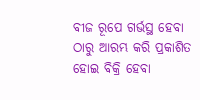ବୀଜ ରୂପେ ଗର୍ଭସ୍ଥ ହେବା ଠାରୁ ଆରମ୍ଭ କରି ପ୍ରକାଶିତ ହୋଇ ବିକ୍ରି ହେବା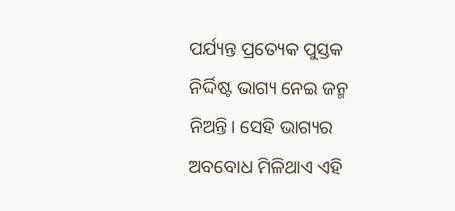ପର୍ଯ୍ୟନ୍ତ ପ୍ରତ୍ୟେକ ପୁସ୍ତକ ନିର୍ଦ୍ଦିଷ୍ଟ ଭାଗ୍ୟ ନେଇ ଜନ୍ମ ନିଅନ୍ତି। ସେହି ଭାଗ୍ୟର ଅବବୋଧ ମିଳିଥାଏ ଏହି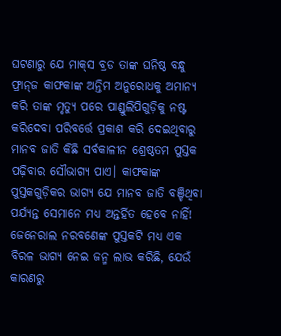ଘଟଣାରୁ ଯେ ମାକ୍‌ସ ବ୍ରଡ ତାଙ୍କ ଘନିଷ୍ଠ ବନ୍ଧୁ ଫ୍ରାନ୍‌ଜ କାଫକାଙ୍କ ଅନ୍ତିମ ଅନୁରୋଧକୁ ଅମାନ୍ୟ କରି ତାଙ୍କ ମୃତ୍ୟୁ ପରେ ପାଣ୍ଡୁଲିପିଗୁଡ଼ିକୁ ନଷ୍ଟ କରିଦେବା ପରିବର୍ତ୍ତେ ପ୍ରକାଶ କରି ଦେଇଥିବାରୁ ମାନବ ଜାତି କିଛି ସର୍ବକାଳୀନ ଶ୍ରେଷ୍ଠତମ ପୁସ୍ତକ ପଢ଼ିବାର ସୌଭାଗ୍ୟ ପାଏ। କାଫକାଙ୍କ ପୁସ୍ତକଗୁଡ଼ିକର ଭାଗ୍ୟ ଯେ ମାନବ ଜାତି ବଞ୍ଚିଥିବା ପର୍ଯ୍ୟନ୍ତ ସେମାନେ ମଧ୍ୟ ଅନ୍ତର୍ହିତ ହେବେ ନାହିଁ! ଜେନେରାଲ ନରବଣେଙ୍କ ପୁସ୍ତକଟି ମଧ୍ୟ ଏକ ବିରଳ ଭାଗ୍ୟ ନେଇ ଜନ୍ମ ଲାଭ କରିଛି, ଯେଉଁ କାରଣରୁ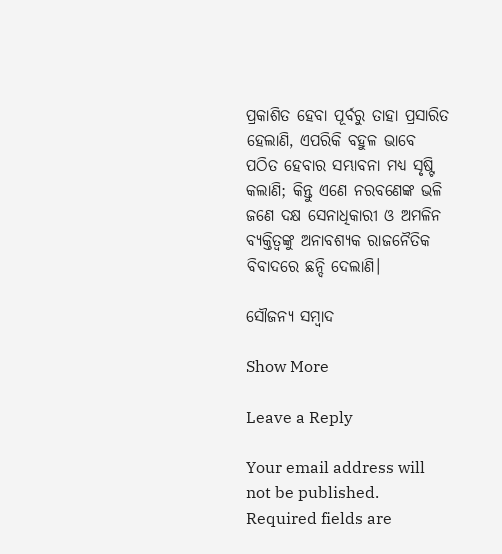ପ୍ରକାଶିତ ହେବା ପୂର୍ବରୁ ତାହା ପ୍ରସାରିତ ହେଲାଣି, ଏପରିକି ବହୁଳ ଭାବେ ପଠିତ ହେବାର ସମ୍ଭାବନା ମଧ୍ୟ ସୃଷ୍ଟି କଲାଣି; କିନ୍ତୁ ଏଣେ ନରବଣେଙ୍କ ଭଳି ଜଣେ ଦକ୍ଷ ସେନାଧିକାରୀ ଓ ଅମଳିନ ବ୍ୟକ୍ତିତ୍ବଙ୍କୁ ଅନାବଶ୍ୟକ ରାଜନୈତିକ ବିବାଦରେ ଛନ୍ଦି ଦେଲାଣି।

ସୌଜନ୍ୟ ସମ୍ବାଦ

Show More

Leave a Reply

Your email address will not be published. Required fields are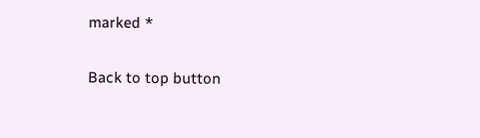marked *

Back to top button